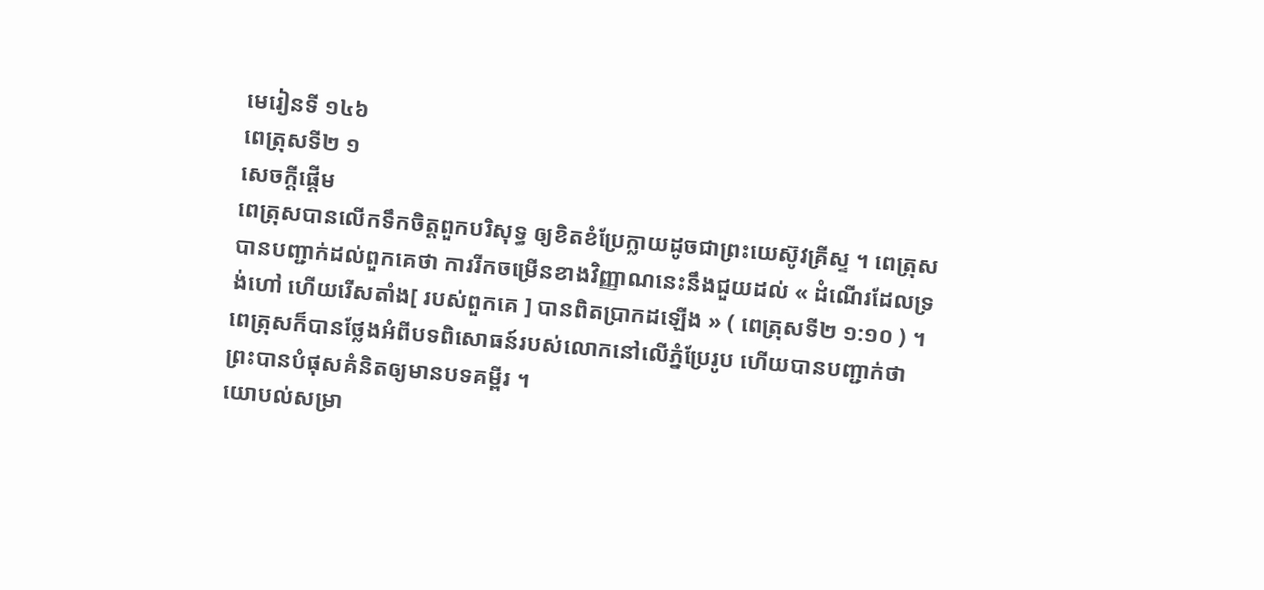មេរៀនទី ១៤៦
ពេត្រុសទី២ ១
សេចក្ដីផ្ដើម
ពេត្រុសបានលើកទឹកចិត្តពួកបរិសុទ្ធ ឲ្យខិតខំប្រែក្លាយដូចជាព្រះយេស៊ូវគ្រីស្ទ ។ ពេត្រុសបានបញ្ជាក់ដល់ពួកគេថា ការរីកចម្រើនខាងវិញ្ញាណនេះនឹងជួយដល់ « ដំណើរដែលទ្រង់ហៅ ហើយរើសតាំង[ របស់ពួកគេ ] បានពិតប្រាកដឡើង » ( ពេត្រុសទី២ ១:១០ ) ។ ពេត្រុសក៏បានថ្លែងអំពីបទពិសោធន៍របស់លោកនៅលើភ្នំប្រែរូប ហើយបានបញ្ជាក់ថា ព្រះបានបំផុសគំនិតឲ្យមានបទគម្ពីរ ។
យោបល់សម្រា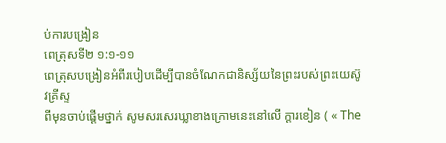ប់ការបង្រៀន
ពេត្រុសទី២ ១:១-១១
ពេត្រុសបង្រៀនអំពីរបៀបដើម្បីបានចំណែកជានិស្ស័យនៃព្រះរបស់ព្រះយេស៊ូវគ្រីស្ទ
ពីមុនចាប់ផ្ដើមថ្នាក់ សូមសរសេរឃ្លាខាងក្រោមនេះនៅលើ ក្ដារខៀន ( « The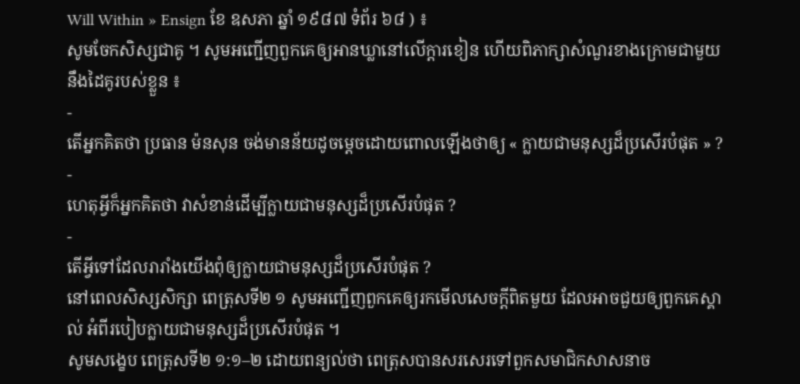Will Within » Ensign ខែ ឧសភា ឆ្នាំ ១៩៨៧ ទំព័រ ៦៨ ) ៖
សូមចែកសិស្សជាគូ ។ សូមអញ្ជើញពួកគេឲ្យអានឃ្លានៅលើក្ដារខៀន ហើយពិភាក្សាសំណួរខាងក្រោមជាមួយនឹងដៃគូរបស់ខ្លួន ៖
-
តើអ្នកគិតថា ប្រធាន ម៉នសុន ចង់មានន័យដូចម្ដេចដោយពោលឡើងថាឲ្យ « ក្លាយជាមនុស្សដ៏ប្រសើរបំផុត » ?
-
ហេតុអ្វីក៏អ្នកគិតថា វាសំខាន់ដើម្បីក្លាយជាមនុស្សដ៏ប្រសើរបំផុត ?
-
តើអ្វីទៅដែលរារាំងយើងពុំឲ្យក្លាយជាមនុស្សដ៏ប្រសើរបំផុត ?
នៅពេលសិស្សសិក្សា ពេត្រុសទី២ ១ សូមអញ្ជើញពួកគេឲ្យរកមើលសេចក្ដីពិតមួយ ដែលអាចជួយឲ្យពួកគេស្គាល់ អំពីរបៀបក្លាយជាមនុស្សដ៏ប្រសើរបំផុត ។
សូមសង្ខេប ពេត្រុសទី២ ១:១–២ ដោយពន្យល់ថា ពេត្រុសបានសរសេរទៅពួកសមាជិកសាសនាច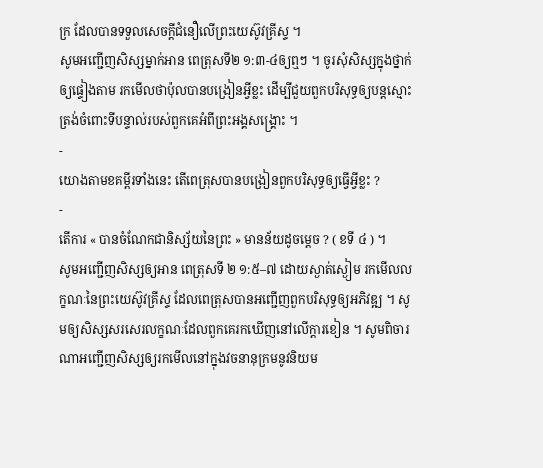ក្រ ដែលបានទទួលសេចក្ដីជំនឿលើព្រះយេស៊ូវគ្រីស្ទ ។
សូមអញ្ជើញសិស្សម្នាក់អាន ពេត្រុសទី២ ១:៣-៤ឲ្យឮៗ ។ ចូរសុំសិស្សក្នុងថ្នាក់ឲ្យផ្ទៀងតាម រកមើលថាប៉ុលបានបង្រៀនអ្វីខ្លះ ដើម្បីជួយពួកបរិសុទ្ធឲ្យបន្តស្មោះត្រង់ចំពោះទីបន្ទាល់របស់ពួកគេអំពីព្រះអង្គសង្គ្រោះ ។
-
យោងតាមខគម្ពីរទាំងនេះ តើពេត្រុសបានបង្រៀនពួកបរិសុទ្ធឲ្យធ្វើអ្វីខ្លះ ?
-
តើការ « បានចំណែកជានិស្ស័យនៃព្រះ » មានន័យដូចម្ដេច ? ( ខទី ៤ ) ។
សូមអញ្ជើញសិស្សឲ្យអាន ពេត្រុសទី ២ ១:៥–៧ ដោយស្ងាត់ស្ងៀម រកមើលលក្ខណៈនៃព្រះយេស៊ូវគ្រីស្ទ ដែលពេត្រុសបានអញ្ជើញពួកបរិសុទ្ធឲ្យអភិវឌ្ឍ ។ សូមឲ្យសិស្សសរសេរលក្ខណៈដែលពួកគេរកឃើញនៅលើក្ដារខៀន ។ សូមពិចារណាអញ្ជើញសិស្សឲ្យរកមើលនៅក្នុងវចនានុក្រមនូវនិយម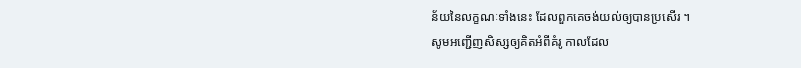ន័យនៃលក្ខណៈទាំងនេះ ដែលពួកគេចង់យល់ឲ្យបានប្រសើរ ។
សូមអញ្ជើញសិស្សឲ្យគិតអំពីគំរូ កាលដែល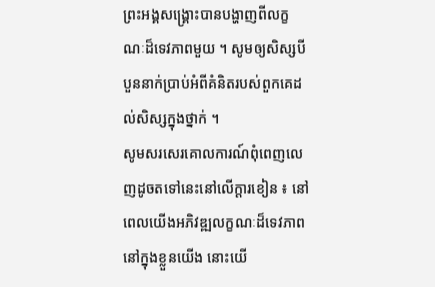ព្រះអង្គសង្គ្រោះបានបង្ហាញពីលក្ខណៈដ៏ទេវភាពមួយ ។ សូមឲ្យសិស្សបីបួននាក់ប្រាប់អំពីគំនិតរបស់ពួកគេដល់សិស្សក្នុងថ្នាក់ ។
សូមសរសេរគោលការណ៍ពុំពេញលេញដូចតទៅនេះនៅលើក្ដារខៀន ៖ នៅពេលយើងអភិវឌ្ឍលក្ខណៈដ៏ទេវភាពនៅក្នុងខ្លួនយើង នោះយើ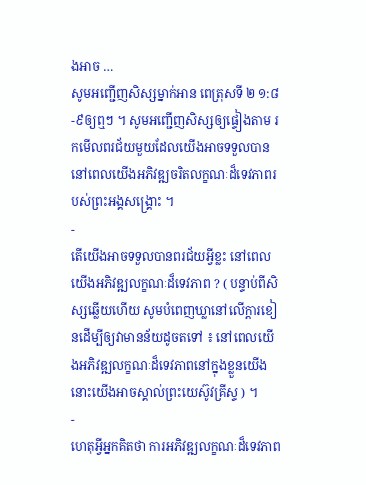ងអាច …
សូមអញ្ជើញសិស្សម្នាក់អាន ពេត្រុសទី ២ ១:៨-៩ឲ្យឮៗ ។ សូមអញ្ជើញសិស្សឲ្យផ្ទៀងតាម រកមើលពរជ័យមួយដែលយើងអាចទទួលបាន នៅពេលយើងអភិវឌ្ឍចរិតលក្ខណៈដ៏ទេវភាពរបស់ព្រះអង្គសង្គ្រោះ ។
-
តើយើងអាចទទួលបានពរជ័យអ្វីខ្លះ នៅពេលយើងអភិវឌ្ឍលក្ខណៈដ៏ទេវភាព ? ( បន្ទាប់ពីសិស្សឆ្លើយហើយ សូមបំពេញឃ្លានៅលើក្ដារខៀនដើម្បីឲ្យវាមានន័យដូចតទៅ ៖ នៅពេលយើងអភិវឌ្ឍលក្ខណៈដ៏ទេវភាពនៅក្នុងខ្លួនយើង នោះយើងអាចស្គាល់ព្រះយេស៊ូវគ្រីស្ទ ) ។
-
ហេតុអ្វីអ្នកគិតថា ការអភិវឌ្ឍលក្ខណៈដ៏ទេវភាព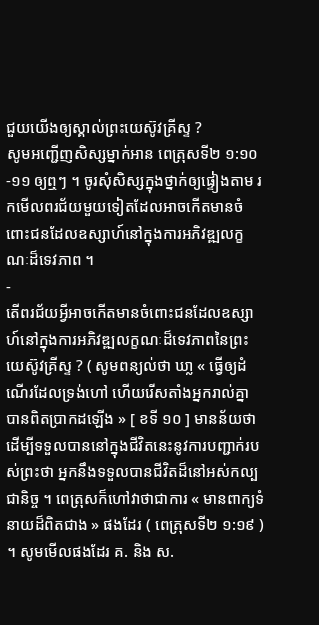ជួយយើងឲ្យស្គាល់ព្រះយេស៊ូវគ្រីស្ទ ?
សូមអញ្ជើញសិស្សម្នាក់អាន ពេត្រុសទី២ ១:១០-១១ ឲ្យឮៗ ។ ចូរសុំសិស្សក្នុងថ្នាក់ឲ្យផ្ទៀងតាម រកមើលពរជ័យមួយទៀតដែលអាចកើតមានចំពោះជនដែលឧស្សាហ៍នៅក្នុងការអភិវឌ្ឍលក្ខណៈដ៏ទេវភាព ។
-
តើពរជ័យអ្វីអាចកើតមានចំពោះជនដែលឧស្សាហ៍នៅក្នុងការអភិវឌ្ឍលក្ខណៈដ៏ទេវភាពនៃព្រះយេស៊ូវគ្រីស្ទ ? ( សូមពន្យល់ថា ឃា្ល « ធ្វើឲ្យដំណើរដែលទ្រង់ហៅ ហើយរើសតាំងអ្នករាល់គ្នា បានពិតប្រាកដឡើង » [ ខទី ១០ ] មានន័យថា ដើម្បីទទួលបាននៅក្នុងជីវិតនេះនូវការបញ្ជាក់របស់ព្រះថា អ្នកនឹងទទួលបានជីវិតដ៏នៅអស់កល្បជានិច្ច ។ ពេត្រុសក៏ហៅវាថាជាការ « មានពាក្យទំនាយដ៏ពិតជាង » ផងដែរ ( ពេត្រុសទី២ ១:១៩ ) ។ សូមមើលផងដែរ គ. និង ស.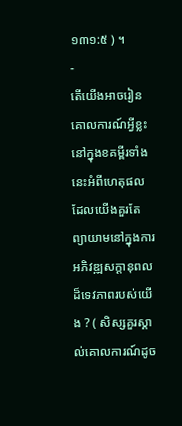១៣១:៥ ) ។
-
តើយើងអាចរៀនគោលការណ៍អ្វីខ្លះ នៅក្នុងខគម្ពីរទាំងនេះអំពីហេតុផលដែលយើងគួរតែព្យាយាមនៅក្នុងការអភិវឌ្ឍសក្ដានុពលដ៏ទេវភាពរបស់យើង ? ( សិស្សគួរស្គាល់គោលការណ៍ដូច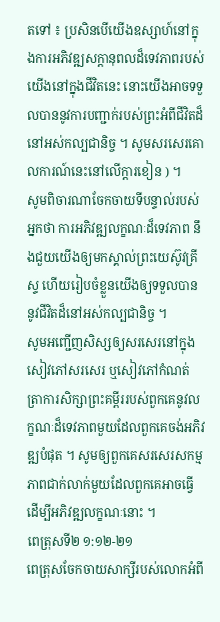តទៅ ៖ ប្រសិនបើយើងឧស្សាហ៍នៅក្នុងការអភិវឌ្ឍសក្ដានុពលដ៏ទេវភាពរបស់យើងនៅក្នុងជីវិតនេះ នោះយើងអាចទទួលបាននូវការបញ្ជាក់របស់ព្រះអំពីជីវិតដ៏នៅអស់កល្បជានិច្ច ។ សូមសរសេរគោលការណ៍នេះនៅលើក្ដារខៀន ) ។
សូមពិចារណាចែកចាយទីបន្ទាល់របស់អ្នកថា ការអភិវឌ្ឍលក្ខណៈដ៏ទេវភាព នឹងជួយយើងឲ្យមកស្គាល់ព្រះយេស៊ូវគ្រីស្ទ ហើយរៀបចំខ្លួនយើងឲ្យទទួលបាននូវជីវិតដ៏នៅអស់កល្បជានិច្ច ។
សូមអញ្ជើញសិស្សឲ្យសរសេរនៅក្នុងសៀវភៅសរសេរ ឬសៀវភៅកំណត់ត្រាការសិក្សាព្រះគម្ពីររបស់ពួកគេនូវលក្ខណៈដ៏ទេវភាពមួយដែលពួកគេចង់អភិវឌ្ឍបំផុត ។ សូមឲ្យពួកគេសរសេរសកម្មភាពជាក់លាក់មួយដែលពួកគេអាចធ្វើដើម្បីអភិវឌ្ឍលក្ខណៈនោះ ។
ពេត្រុសទី២ ១:១២-២១
ពេត្រុសចែកចាយសាក្សីរបស់លោកអំពី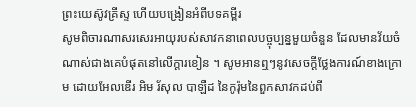ព្រះយេស៊ូវគ្រីស្ទ ហើយបង្រៀនអំពីបទគម្ពីរ
សូមពិចារណាសរសេរអាយុរបស់សាវកនាពេលបច្ចុប្បន្នមួយចំនួន ដែលមានវ័យចំណាស់ជាងគេបំផុតនៅលើក្ដារខៀន ។ សូមអានឮៗនូវសេចក្ដីថ្លែងការណ៍ខាងក្រោម ដោយអែលឌើរ អិម រ័សុល បាឡឺដ នៃកូរ៉ុមនៃពួកសាវកដប់ពី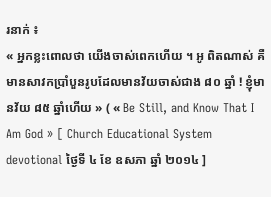រនាក់ ៖
« អ្នកខ្លះពោលថា យើងចាស់ពេកហើយ ។ អូ ពិតណាស់ គឺមានសាវកប្រាំបួនរូបដែលមានវ័យចាស់ជាង ៨០ ឆ្នាំ ! ខ្ញុំមានវ័យ ៨៥ ឆ្នាំហើយ » ( « Be Still, and Know That I Am God » [ Church Educational System devotional ថ្ងៃទី ៤ ខែ ឧសភា ឆ្នាំ ២០១៤ ]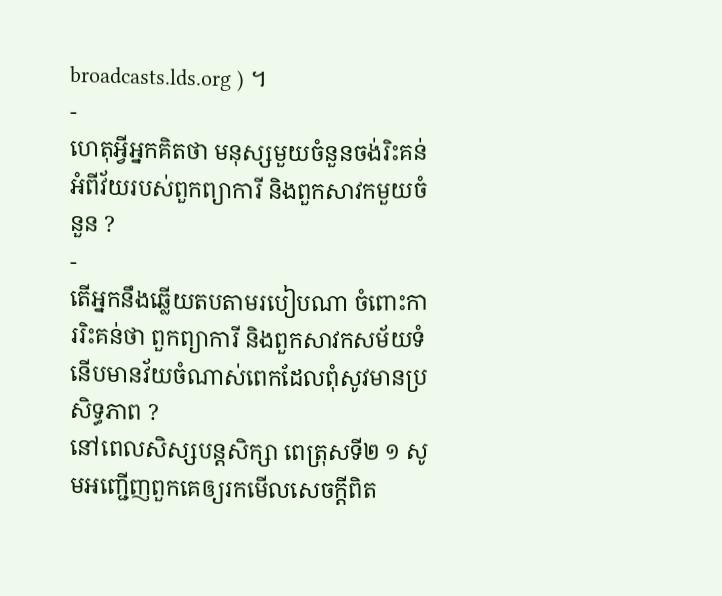broadcasts.lds.org ) ។
-
ហេតុអ្វីអ្នកគិតថា មនុស្សមួយចំនួនចង់រិះគន់អំពីវ័យរបស់ពួកព្យាការី និងពួកសាវកមួយចំនួន ?
-
តើអ្នកនឹងឆ្លើយតបតាមរបៀបណា ចំពោះការរិះគន់ថា ពួកព្យាការី និងពួកសាវកសម័យទំនើបមានវ័យចំណាស់ពេកដែលពុំសូវមានប្រសិទ្ធភាព ?
នៅពេលសិស្សបន្តសិក្សា ពេត្រុសទី២ ១ សូមអញ្ជើញពួកគេឲ្យរកមើលសេចក្ដីពិត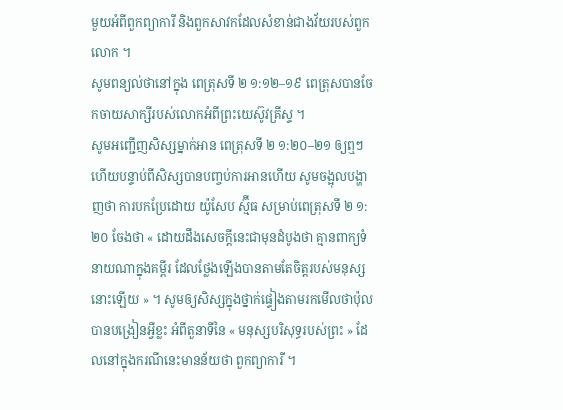មួយអំពីពួកព្យាការី និងពួកសាវកដែលសំខាន់ជាងវ័យរបស់ពួកលោក ។
សូមពន្យល់ថានៅក្នុង ពេត្រុសទី ២ ១:១២–១៩ ពេត្រុសបានចែកចាយសាក្សីរបស់លោកអំពីព្រះយេស៊ូវគ្រីស្ទ ។
សូមអញ្ជើញសិស្សម្នាក់អាន ពេត្រុសទី ២ ១:២០–២១ ឲ្យឮៗ ហើយបន្ទាប់ពីសិស្សបានបញ្ចប់ការអានហើយ សូមចង្អុលបង្ហាញថា ការបកប្រែដោយ យ៉ូសែប ស្ម៊ីធ សម្រាប់ពេត្រុសទី ២ ១:២០ ចែងថា « ដោយដឹងសេចក្តីនេះជាមុនដំបូងថា គ្មានពាក្យទំនាយណាក្នុងគម្ពីរ ដែលថ្លែងឡើងបានតាមតែចិត្តរបស់មនុស្សនោះឡើយ » ។ សូមឲ្យសិស្សក្នុងថ្នាក់ផ្ទៀងតាមរកមើលថាប៉ុលបានបង្រៀនអ្វីខ្លះ អំពីតួនាទីនៃ « មនុស្សបរិសុទ្ធរបស់ព្រះ » ដែលនៅក្នុងករណីនេះមានន័យថា ពួកព្យាការី ។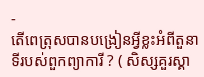-
តើពេត្រុសបានបង្រៀនអ្វីខ្លះអំពីតួនាទីរបស់ពួកព្យាការី ? ( សិស្សគួរស្គា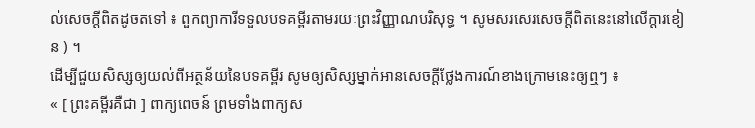ល់សេចក្ដីពិតដូចតទៅ ៖ ពួកព្យាការីទទួលបទគម្ពីរតាមរយៈព្រះវិញ្ញាណបរិសុទ្ធ ។ សូមសរសេរសេចក្ដីពិតនេះនៅលើក្ដារខៀន ) ។
ដើម្បីជួយសិស្សឲ្យយល់ពីអត្ថន័យនៃបទគម្ពីរ សូមឲ្យសិស្សម្នាក់អានសេចក្ដីថ្លែងការណ៍ខាងក្រោមនេះឲ្យឮៗ ៖
« [ ព្រះគម្ពីរគឺជា ] ពាក្យពេចន៍ ព្រមទាំងពាក្យស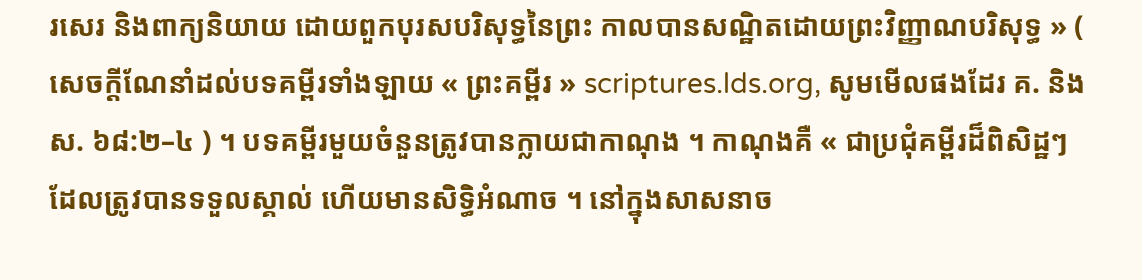រសេរ និងពាក្យនិយាយ ដោយពួកបុរសបរិសុទ្ធនៃព្រះ កាលបានសណ្ឋិតដោយព្រះវិញ្ញាណបរិសុទ្ធ » ( សេចក្ដីណែនាំដល់បទគម្ពីរទាំងឡាយ « ព្រះគម្ពីរ » scriptures.lds.org, សូមមើលផងដែរ គ. និង ស. ៦៨:២–៤ ) ។ បទគម្ពីរមួយចំនួនត្រូវបានក្លាយជាកាណុង ។ កាណុងគឺ « ជាប្រជុំគម្ពីរដ៏ពិសិដ្ឋៗ ដែលត្រូវបានទទួលស្គាល់ ហើយមានសិទ្ធិអំណាច ។ នៅក្នុងសាសនាច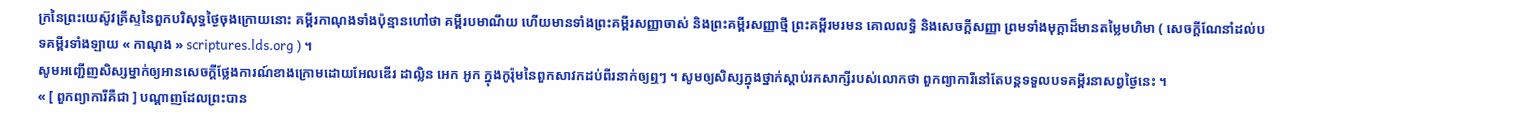ក្រនៃព្រះយេស៊ូវគ្រីស្ទនៃពួកបរិសុទ្ធថ្ងៃចុងក្រោយនោះ គម្ពីរកាណុងទាំងប៉ុន្មានហៅថា គម្ពីរបមាណីយ ហើយមានទាំងព្រះគម្ពីរសញ្ញាចាស់ និងព្រះគម្ពីរសញ្ញាថ្មី ព្រះគម្ពីរមរមន គោលលទ្ធិ និងសេចក្ដីសញ្ញា ព្រមទាំងមុក្ដាដ៏មានតម្លៃមហិមា ( សេចក្ដីណែនាំដល់បទគម្ពីរទាំងឡាយ « កាណុង » scriptures.lds.org ) ។
សូមអញ្ជើញសិស្សម្នាក់ឲ្យអានសេចក្ដីថ្លែងការណ៍ខាងក្រោមដោយអែលឌើរ ដាល្លិន អេក អូក ក្នុងកូរ៉ុមនៃពួកសាវកដប់ពីរនាក់ឲ្យឮៗ ។ សូមឲ្យសិស្សក្នុងថ្នាក់ស្ដាប់រកសាក្សីរបស់លោកថា ពួកព្យាការីនៅតែបន្តទទួលបទគម្ពីរនាសព្វថ្ងៃនេះ ។
« [ ពួកព្យាការីគឺជា ] បណ្ដាញដែលព្រះបាន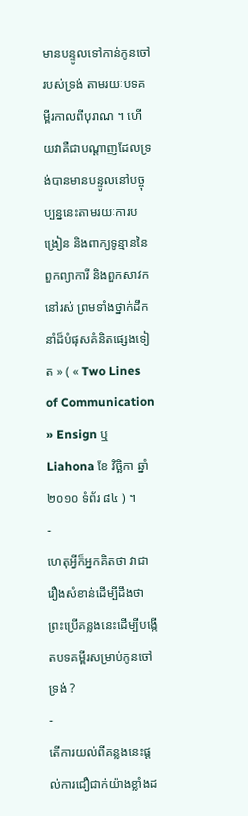មានបន្ទូលទៅកាន់កូនចៅរបស់ទ្រង់ តាមរយៈបទគម្ពីរកាលពីបុរាណ ។ ហើយវាគឺជាបណ្ដាញដែលទ្រង់បានមានបន្ទូលនៅបច្ចុប្បន្ននេះតាមរយៈការបង្រៀន និងពាក្យទូន្មាននៃពួកព្យាការី និងពួកសាវកនៅរស់ ព្រមទាំងថ្នាក់ដឹកនាំដ៏បំផុសគំនិតផ្សេងទៀត » ( « Two Lines of Communication » Ensign ឬ Liahona ខែ វិច្ឆិកា ឆ្នាំ ២០១០ ទំព័រ ៨៤ ) ។
-
ហេតុអ្វីក៏អ្នកគិតថា វាជារឿងសំខាន់ដើម្បីដឹងថា ព្រះប្រើគន្លងនេះដើម្បីបង្កើតបទគម្ពីរសម្រាប់កូនចៅទ្រង់ ?
-
តើការយល់ពីគន្លងនេះផ្ដល់ការជឿជាក់យ៉ាងខ្លាំងដ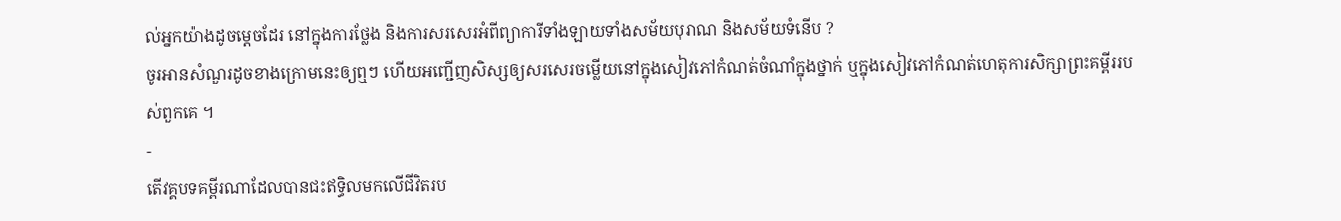ល់អ្នកយ៉ាងដូចម្ដេចដែរ នៅក្នុងការថ្លែង និងការសរសេរអំពីព្យាការីទាំងឡាយទាំងសម័យបុរាណ និងសម័យទំនើប ?
ចូរអានសំណួរដូចខាងក្រោមនេះឲ្យឮៗ ហើយអញ្ជើញសិស្សឲ្យសរសេរចម្លើយនៅក្នុងសៀវភៅកំណត់ចំណាំក្នុងថ្នាក់ ឬក្នុងសៀវភៅកំណត់ហេតុការសិក្សាព្រះគម្ពីររបស់ពួកគេ ។
-
តើវគ្គបទគម្ពីរណាដែលបានជះឥទ្ធិលមកលើជីវិតរប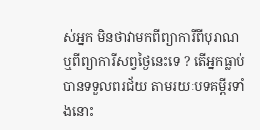ស់អ្នក មិនថាវាមកពីព្យាការីពីបុរាណ ឬពីព្យាការីសព្វថ្ងៃនេះទេ ? តើអ្នកធ្លាប់បានទទួលពរជ័យ តាមរយៈបទគម្ពីរទាំងនោះ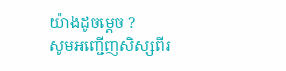យ៉ាងដូចម្តេច ?
សូមអញ្ជើញសិស្សពីរ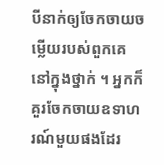បីនាក់ឲ្យចែកចាយចម្លើយរបស់ពួកគេនៅក្នុងថ្នាក់ ។ អ្នកក៏គួរចែកចាយឧទាហរណ៍មួយផងដែរ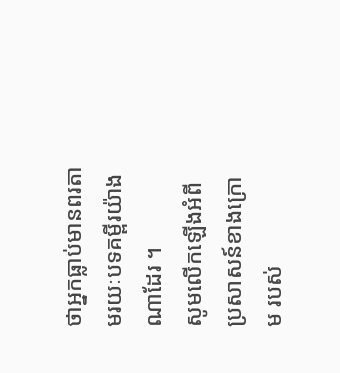ថាអ្នកធ្លាប់មានពរតាមរយៈបទគម្ពីរយ៉ាងណាដែរ ។
សូមលើកឡើងអំពីប្រសាសន៍ខាងក្រោម របស់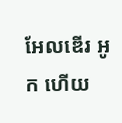អែលឌើរ អូក ហើយ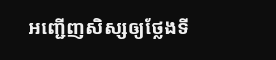អញ្ជើញសិស្សឲ្យថ្លែងទី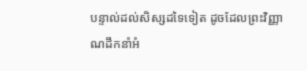បន្ទាល់ដល់សិស្សដទៃទៀត ដូចដែលព្រះវិញ្ញាណដឹកនាំអំ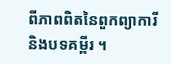ពីភាពពិតនៃពួកព្យាការី និងបទគម្ពីរ ។